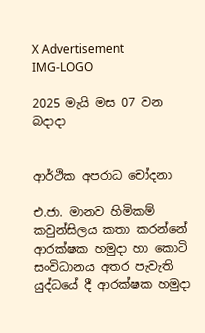X Advertisement
IMG-LOGO

2025 මැයි මස 07 වන බදාදා


ආර්ථික අපරාධ චෝදනා

එ.ජා. මානව හිමිකම් කවුන්සිලය කතා කරන්නේ ආරක්ෂක හමුදා හා කොටි සංවිධානය අතර පැවැති යුද්ධයේ දී ආරක්ෂක හමුදා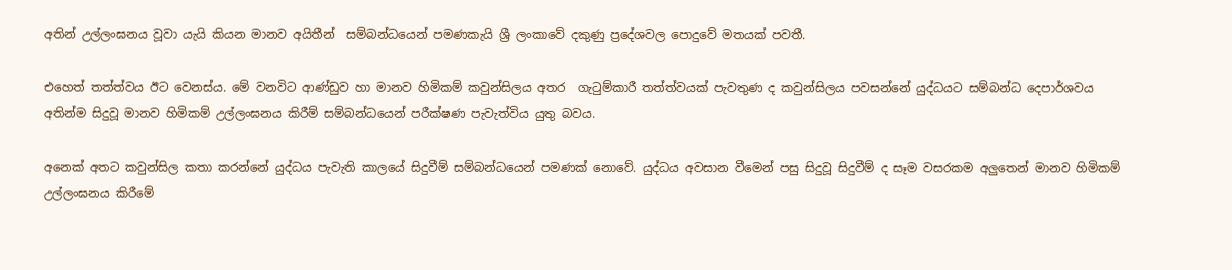අතින් උල්ලංඝනය වූවා යැයි කියන මානව අයිතීන්  සම්බන්ධයෙන් පමණකැයි ශ්‍රී ලංකාවේ දකුණු ප්‍රදේශවල පොදුවේ මතයක් පවතී.

එහෙත් තත්ත්වය ඊට වෙනස්ය. මේ වනවිට ආණ්ඩුව හා මානව හිමිකම් කවුන්සිලය අතර  ගැටුම්කාරී තත්ත්වයක් පැවතුණ ද කවුන්සිලය පවසන්නේ යුද්ධයට සම්බන්ධ දෙපාර්ශවය අතින්ම සිදුවූ මානව හිමිකම් උල්ලංඝනය කිරීම් සම්බන්ධයෙන් පරීක්ෂණ පැවැත්විය යුතු බවය.

අනෙක් අතට කවුන්සිල කතා කරන්නේ යුද්ධය පැවැති කාලයේ සිදුවීම් සම්බන්ධයෙන් පමණක් නොවේ. යුද්ධය අවසාන වීමෙන් පසු සිදුවූ සිදුවීම් ද සෑම වසරකම අලුතෙන් මානව හිමිකම් උල්ලංඝනය කිරීමේ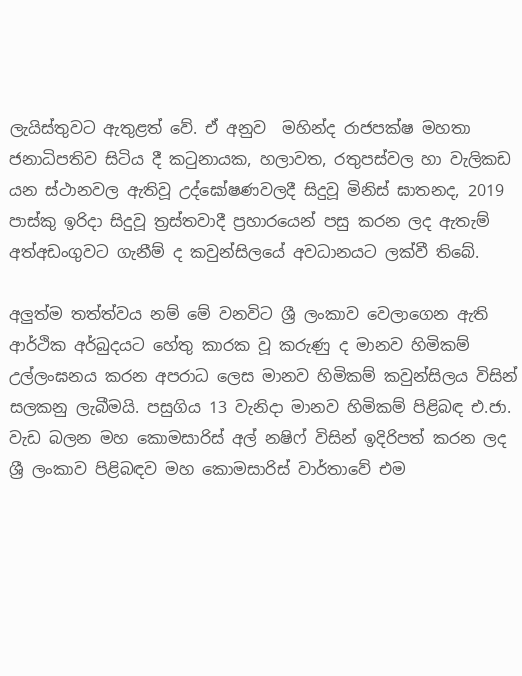ලැයිස්තුවට ඇතුළත් වේ. ඒ අනුව  මහින්ද රාජපක්ෂ මහතා ජනාධිපතිව සිටිය දී කටුනායක, හලාවත, රතුපස්වල හා වැලිකඩ යන ස්ථානවල ඇතිවූ උද්ඝෝෂණවලදී සිදුවූ මිනිස් ඝාතනද, 2019 පාස්කු ඉරිදා සිදුවූ ත්‍රස්තවාදී ප්‍රහාරයෙන් පසු කරන ලද ඇතැම් අත්අඩංගුවට ගැනීම් ද කවුන්සිලයේ අවධානයට ලක්වී තිබේ.

අලුත්ම තත්ත්වය නම් මේ වනවිට ශ්‍රී ලංකාව වෙලාගෙන ඇති ආර්ථික අර්බුදයට හේතු කාරක වූ කරුණු ද මානව හිමිකම් උල්ලංඝනය කරන අපරාධ ලෙස මානව හිමිකම් කවුන්සිලය විසින් සලකනු ලැබීමයි. පසුගිය 13 වැනිදා මානව හිමිකම් පිළිබඳ එ.ජා. වැඩ බලන මහ කොමසාරිස් අල් නෂිෆ් විසින් ඉදිරිපත් කරන ලද ශ්‍රී ලංකාව පිළිබඳව මහ කොමසාරිස් වාර්තාවේ එම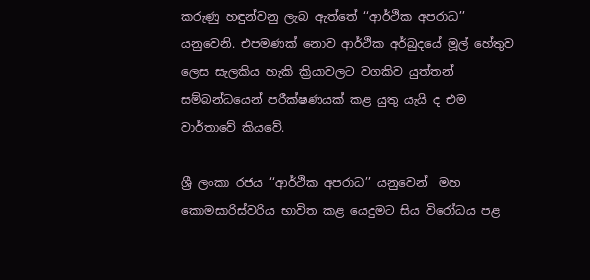කරුණු හඳුන්වනු ලැබ ඇත්තේ ‘‘ආර්ථික අපරාධ’’ යනුවෙනි. එපමණක් නොව ආර්ථික අර්බුදයේ මූල් හේතුව ලෙස සැලකිය හැකි ක්‍රියාවලට වගකිව යුත්තන් සම්බන්ධයෙන් පරීක්ෂණයක් කළ යුතු යැයි ද එම වාර්තාවේ කියවේ.

ශ්‍රී ලංකා රජය ‘‘ආර්ථික අපරාධ’’ යනුවෙන්  මහ කොමසාරිස්වරිය භාවිත කළ යෙදුමට සිය විරෝධය පළ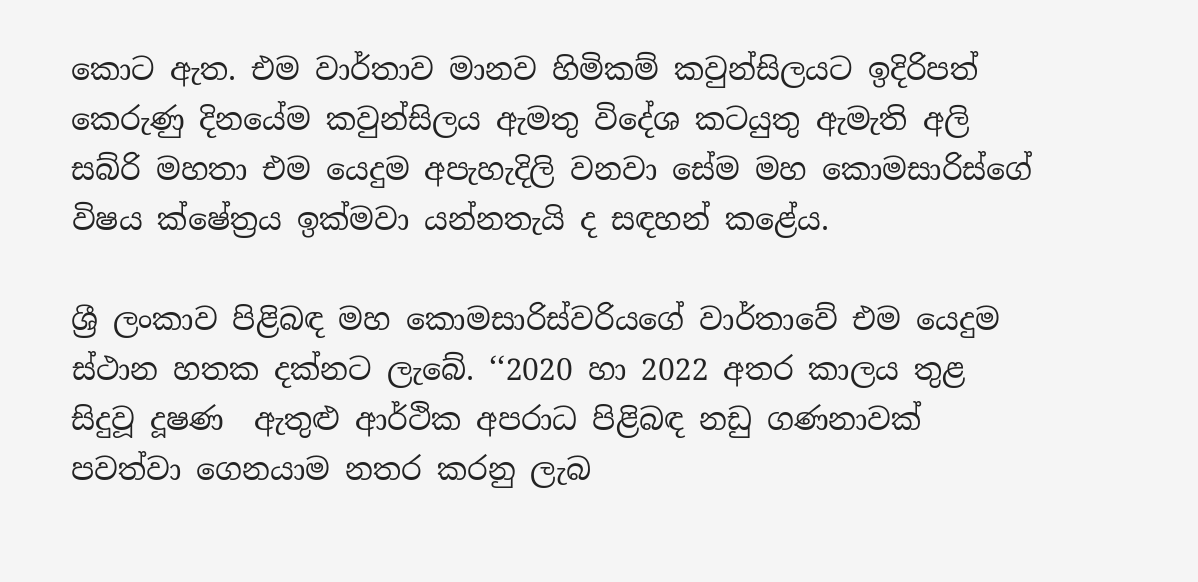කොට ඇත. එම වාර්තාව මානව හිමිකම් කවුන්සිලයට ඉදිරිපත් කෙරුණු දිනයේම කවුන්සිලය ඇමතු විදේශ කටයුතු ඇමැති අලි සබ්රි මහතා එම යෙදුම අපැහැදිලි වනවා සේම මහ කොමසාරිස්ගේ විෂය ක්ෂේත්‍රය ඉක්මවා යන්නතැයි ද සඳහන් කළේය.

ශ්‍රී ලංකාව පිළිබඳ මහ කොමසාරිස්වරියගේ වාර්තාවේ එම යෙදුම ස්ථාන හතක දක්නට ලැබේ. ‘‘2020 හා 2022 අතර කාලය තුළ සිදුවූ දූෂණ  ඇතුළු ආර්ථික අපරාධ පිළිබඳ නඩු ගණනාවක් පවත්වා ගෙනයාම නතර කරනු ලැබ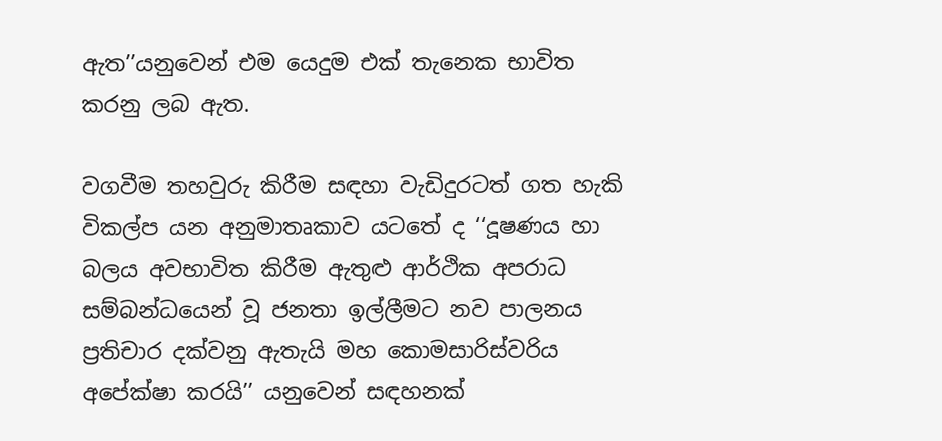ඇත’’යනුවෙන් එම යෙදුම එක් තැනෙක භාවිත කරනු ලබ ඇත.

වගවීම තහවුරු කිරීම සඳහා වැඩිදුරටත් ගත හැකි විකල්ප යන අනුමාතෘකාව යටතේ ද ‘‘දූෂණය හා බලය අවභාවිත කිරීම ඇතුළු ආර්ථික අපරාධ සම්බන්ධයෙන් වූ ජනතා ඉල්ලීමට නව පාලනය ප්‍රතිචාර දක්වනු ඇතැයි මහ කොමසාරිස්වරිය අපේක්ෂා කරයි’’ යනුවෙන් සඳහනක්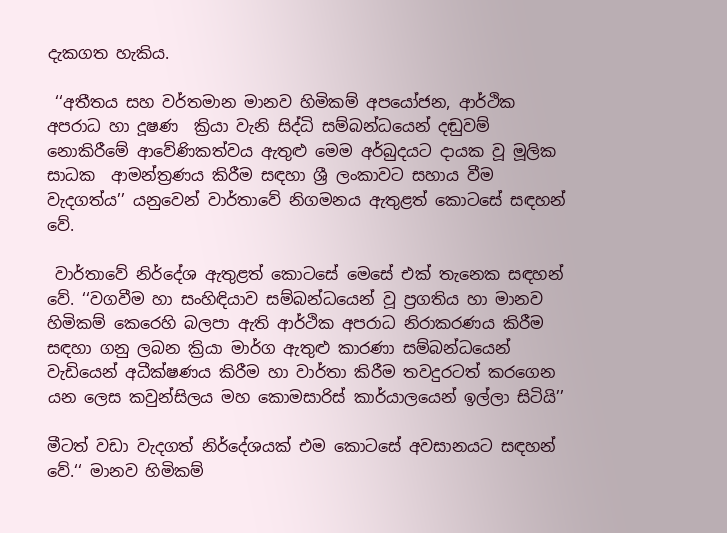දැකගත හැකිය.

 ‘‘අතීතය සහ වර්තමාන මානව හිමිකම් අපයෝජන, ආර්ථික  අපරාධ හා දූෂණ  ක්‍රියා වැනි සිද්ධි සම්බන්ධයෙන් දඬුවම් නොකිරීමේ ආවේණිකත්වය ඇතුළු මෙම අර්බුදයට දායක වූ මූලික සාධක  ආමන්ත්‍රණය කිරීම සඳහා ශ්‍රී ලංකාවට සහාය වීම වැදගත්ය’’ යනුවෙන් වාර්තාවේ නිගමනය ඇතුළත් කොටසේ සඳහන් වේ.

 වාර්තාවේ නිර්දේශ ඇතුළත් කොටසේ මෙසේ එක් තැනෙක සඳහන් වේ. ‘‘වගවීම හා සංහිඳියාව සම්බන්ධයෙන් වූ ප්‍රගතිය හා මානව හිමිකම් කෙරෙහි බලපා ඇති ආර්ථික අපරාධ නිරාකරණය කිරීම සඳහා ගනු ලබන ක්‍රියා මාර්ග ඇතුළු කාරණා සම්බන්ධයෙන් වැඩියෙන් අධීක්ෂණය කිරීම හා වාර්තා කිරීම තවදුරටත් කරගෙන යන ලෙස කවුන්සිලය මහ කොමසාරිස් කාර්යාලයෙන් ඉල්ලා සිටියි’’

මීටත් වඩා වැදගත් නිර්දේශයක් එම කොටසේ අවසානයට සඳහන් වේ.‘‘ මානව හිමිකම්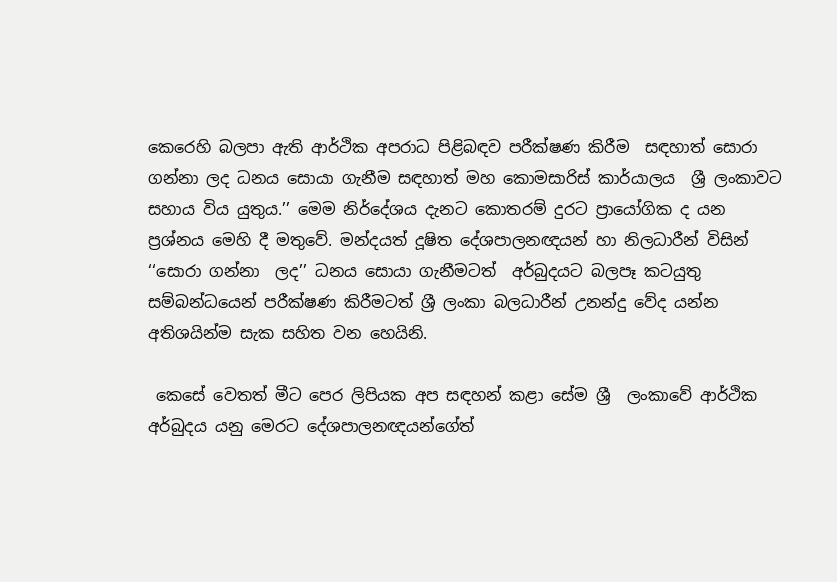කෙරෙහි බලපා ඇති ආර්ථික අපරාධ පිළිබඳව පරීක්ෂණ කිරීම  සඳහාත් සොරා ගන්නා ලද ධනය සොයා ගැනීම සඳහාත් මහ කොමසාරිස් කාර්යාලය  ශ්‍රී ලංකාවට සහාය විය යුතුය.’’ මෙම නිර්දේශය දැනට කොතරම් දුරට ප්‍රායෝගික ද යන ප්‍රශ්නය මෙහි දී මතුවේ. මන්දයත් දූෂිත දේශපාලනඥයන් හා නිලධාරීන් විසින් ‘‘සොරා ගන්නා  ලද’’ ධනය සොයා ගැනීමටත්  අර්බුදයට බලපෑ කටයුතු සම්බන්ධයෙන් පරීක්ෂණ කිරීමටත් ශ්‍රී ලංකා බලධාරීන් උනන්දු වේද යන්න අතිශයින්ම සැක සහිත වන හෙයිනි.

 කෙසේ වෙතත් මීට පෙර ලිපියක අප සඳහන් කළා සේම ශ්‍රී  ලංකාවේ ආර්ථික අර්බුදය යනු මෙරට දේශපාලනඥයන්ගේත්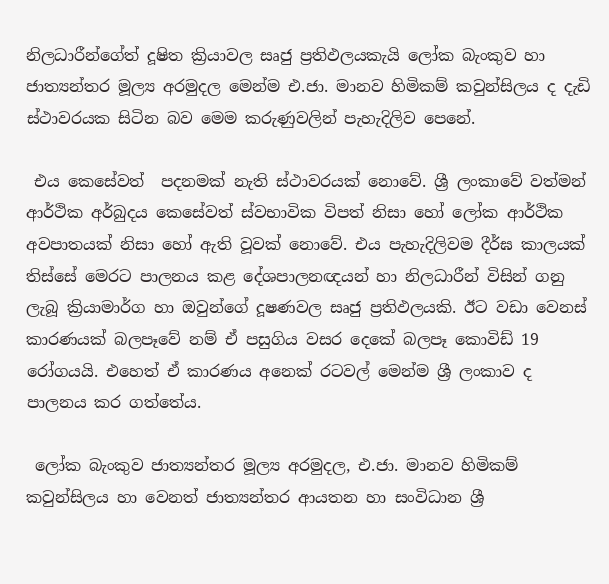නිලධාරීන්ගේත් දූෂිත ක්‍රියාවල සෘජු ප්‍රතිඵලයකැයි ලෝක බැංකුව හා ජාත්‍යන්තර මූල්‍ය අරමුදල මෙන්ම එ.ජා. මානව හිමිකම් කවුන්සිලය ද දැඩි ස්ථාවරයක සිටින බව මෙම කරුණුවලින් පැහැදිලිව පෙනේ.

 එය කෙසේවත්  පදනමක් නැති ස්ථාවරයක් නොවේ. ශ්‍රී ලංකාවේ වත්මන් ආර්ථික අර්බුදය කෙසේවත් ස්වභාවික විපත් නිසා හෝ ලෝක ආර්ථික අවපාතයක් නිසා හෝ ඇති වූවක් නොවේ. එය පැහැදිලිවම දීර්ඝ කාලයක් තිස්සේ මෙරට පාලනය කළ දේශපාලනඥයන් හා නිලධාරීන් විසින් ගනු ලැබූ ක්‍රියාමාර්ග හා ඔවුන්ගේ දූෂණවල සෘජු ප්‍රතිඵලයකි. ඊට වඩා වෙනස් කාරණයක් බලපෑවේ නම් ඒ පසුගිය වසර දෙකේ බලපෑ කොවිඩ් 19 රෝගයයි. එහෙත් ඒ කාරණය අනෙක් රටවල් මෙන්ම ශ්‍රී ලංකාව ද පාලනය කර ගත්තේය.

 ලෝක බැංකුව ජාත්‍යන්තර මූල්‍ය අරමුදල, එ.ජා. මානව හිමිකම් කවුන්සිලය හා වෙනත් ජාත්‍යන්තර ආයතන හා සංවිධාන ශ්‍රී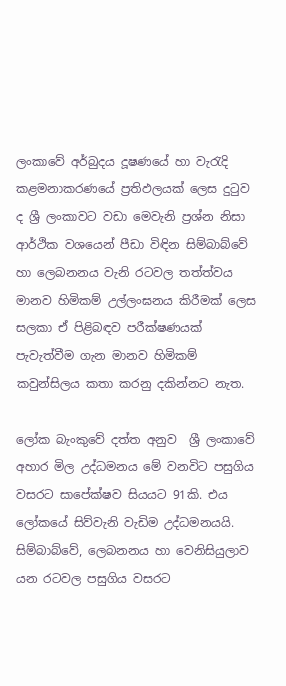ලංකාවේ අර්බුදය දූෂණයේ හා වැරැදි කළමනාකරණයේ ප්‍රතිඵලයක් ලෙස දුටුව ද ශ්‍රී ලංකාවට වඩා මෙවැනි ප්‍රශ්න නිසා ආර්ථික වශයෙන් පීඩා විඳින සිම්බාබ්වේ හා ලෙබනනය වැනි රටවල තත්ත්වය මානව හිමිකම් උල්ලංඝනය කිරීමක් ලෙස සලකා ඒ පිළිබඳව පරීක්ෂණයක් පැවැත්වීම ගැන මානව හිමිකම් කවුන්සිලය කතා කරනු දකින්නට නැත.

ලෝක බැංකුවේ දත්ත අනුව  ශ්‍රී ලංකාවේ අහාර මිල උද්ධමනය මේ වනවිට පසුගිය වසරට සාපේක්ෂව සියයට 91කි. එය ලෝකයේ සිව්වැනි වැඩිම උද්ධමනයයි. සිම්බාබ්වේ, ලෙබනනය හා වෙනිසියුලාව යන රටවල පසුගිය වසරට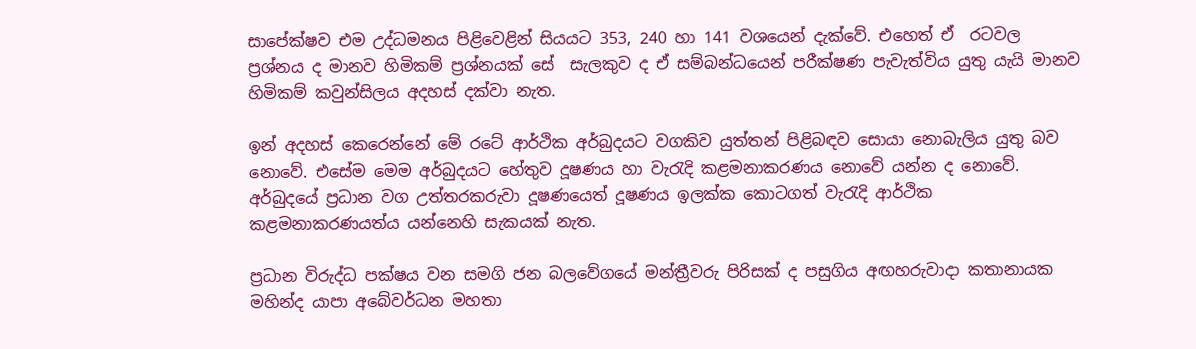සාපේක්ෂව එම උද්ධමනය පිළිවෙළින් සියයට 353, 240 හා 141 වශයෙන් දැක්වේ. එහෙත් ඒ  රටවල ප්‍රශ්නය ද මානව හිමිකම් ප්‍රශ්නයක් සේ  සැලකුව ද ඒ සම්බන්ධයෙන් පරීක්ෂණ පැවැත්විය යුතු යැයි මානව හිමිකම් කවුන්සිලය අදහස් දක්වා නැත.

ඉන් අදහස් කෙරෙන්නේ මේ රටේ ආර්ථික අර්බුදයට වගකිව යුත්තන් පිළිබඳව සොයා නොබැලිය යුතු බව නොවේ. එසේම මෙම අර්බුදයට හේතුව දූෂණය හා වැරැදි කළමනාකරණය නොවේ යන්න ද නොවේ. අර්බුදයේ ප්‍රධාන වග උත්තරකරුවා දූෂණයෙත් දූෂණය ඉලක්ක කොටගත් වැරැදි ආර්ථික කළමනාකරණයත්ය යන්නෙහි සැකයක් නැත.

ප්‍රධාන විරුද්ධ පක්ෂය වන සමගි ජන බලවේගයේ මන්ත්‍රීවරු පිරිසක් ද පසුගිය අඟහරුවාදා කතානායක මහින්ද යාපා අබේවර්ධන මහතා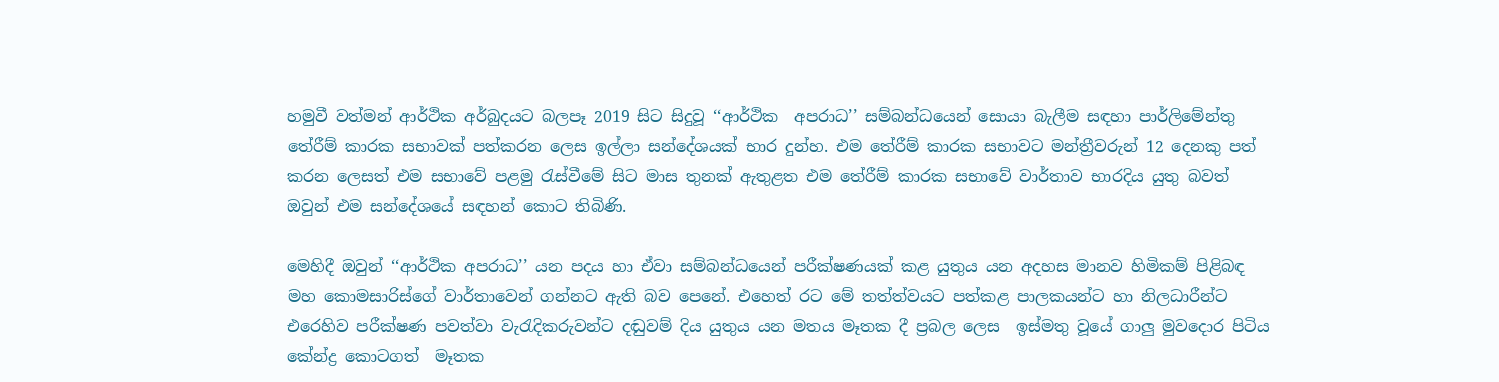හමුවී වත්මන් ආර්ථික අර්බුදයට බලපෑ 2019 සිට සිදුවූ ‘‘ආර්ථික  අපරාධ’’ සම්බන්ධයෙන් සොයා බැලීම සඳහා පාර්ලිමේන්තු තේරීම් කාරක සභාවක් පත්කරන ලෙස ඉල්ලා සන්දේශයක් භාර දුන්හ. එම තේරීම් කාරක සභාවට මන්ත්‍රීවරුන් 12 දෙනකු පත් කරන ලෙසත් එම සභාවේ පළමු රැස්වීමේ සිට මාස තුනක් ඇතුළත එම තේරීම් කාරක සභාවේ වාර්තාව භාරදිය යුතු බවත් ඔවුන් එම සන්දේශයේ සඳහන් කොට තිබිණි.

මෙහිදී ඔවුන් ‘‘ආර්ථික අපරාධ’’ යන පදය හා ඒවා සම්බන්ධයෙන් පරීක්ෂණයක් කළ යුතුය යන අදහස මානව හිමිකම් පිළිබඳ මහ කොමසාරිස්ගේ වාර්තාවෙන් ගන්නට ඇති බව පෙනේ. එහෙත් රට මේ තත්ත්වයට පත්කළ පාලකයන්ට හා නිලධාරීන්ට එරෙහිව පරීක්ෂණ පවත්වා වැරැදිකරුවන්ට දඬුවම් දිය යුතුය යන මතය මෑතක දී ප්‍රබල ලෙස  ඉස්මතු වූයේ ගාලු මුවදොර පිටිය කේන්ද්‍ර කොටගත්  මෑතක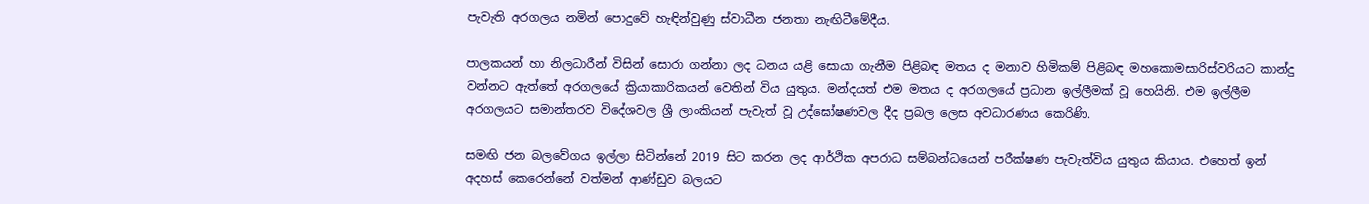පැවැති අරගලය නමින් පොදුවේ හැඳින්වුණු ස්වාධීන ජනතා නැඟිටීමේදීය.

පාලකයන් හා නිලධාරීන් විසින් සොරා ගන්නා ලද ධනය යළි සොයා ගැනීම පිළිබඳ මතය ද මනාව හිමිකම් පිළිබඳ මහකොමසාරිස්වරියට කාන්දු වන්නට ඇත්තේ අරගලයේ ක්‍රියාකාරිකයන් වෙතින් විය යුතුය. මන්දයත් එම මතය ද අරගලයේ ප්‍රධාන ඉල්ලීමක් වූ හෙයිනි. එම ඉල්ලීම අරගලයට සමාන්තරව විදේශවල ශ්‍රී ලාංකියන් පැවැත් වූ උද්ඝෝෂණවල දීද ප්‍රබල ලෙස අවධාරණය කෙරිණි.

සමඟි ජන බලවේගය ඉල්ලා සිටින්නේ 2019 සිට කරන ලද ආර්ථික අපරාධ සම්බන්ධයෙන් පරීක්ෂණ පැවැත්විය යුතුය කියාය. එහෙත් ඉන් අදහස් කෙරෙන්නේ වත්මන් ආණ්ඩුව බලයට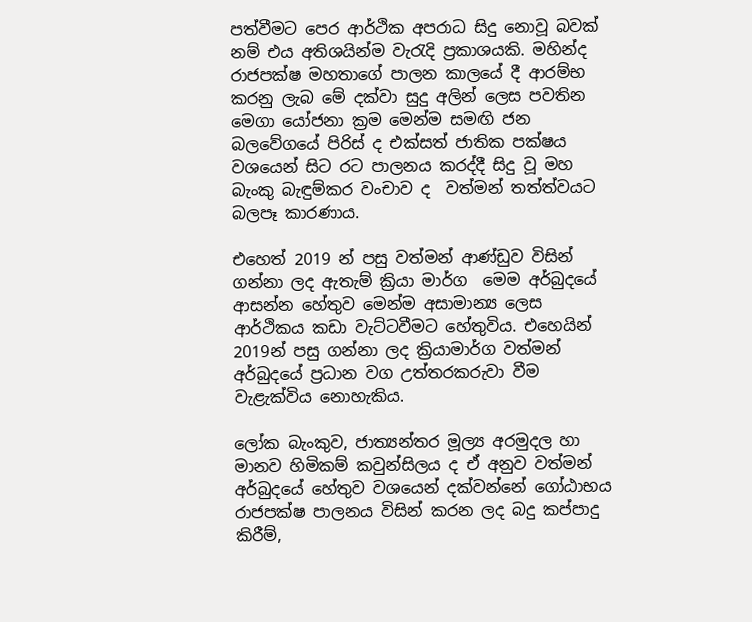පත්වීමට පෙර ආර්ථික අපරාධ සිදු නොවූ බවක් නම් එය අතිශයින්ම වැරැදි ප්‍රකාශයකි. මහින්ද රාජපක්ෂ මහතාගේ පාලන කාලයේ දී ආරම්භ කරනු ලැබ මේ දක්වා සුදු අලින් ලෙස පවතින මෙගා යෝජනා ක්‍රම මෙන්ම සමඟි ජන බලවේගයේ පිරිස් ද එක්සත් ජාතික පක්ෂය වශයෙන් සිට රට පාලනය කරද්දී සිදු වූ මහ බැංකු බැඳුම්කර වංචාව ද  වත්මන් තත්ත්වයට බලපෑ කාරණාය.

එහෙත් 2019 න් පසු වත්මන් ආණ්ඩුව විසින්  ගන්නා ලද ඇතැම් ක්‍රියා මාර්ග  මෙම අර්බුදයේ ආසන්න හේතුව මෙන්ම අසාමාන්‍ය ලෙස ආර්ථිකය කඩා වැට්ටවීමට හේතුවිය. එහෙයින් 2019න් පසු ගන්නා ලද ක්‍රියාමාර්ග වත්මන් අර්බුදයේ ප්‍රධාන වග උත්තරකරුවා වීම වැළැක්විය නොහැකිය.

ලෝක බැංකුව, ජාත්‍යන්තර මූල්‍ය අරමුදල හා මානව හිමිකම් කවුන්සිලය ද ඒ අනුව වත්මන් අර්බුදයේ හේතුව වශයෙන් දක්වන්නේ ගෝඨාභය රාජපක්ෂ පාලනය විසින් කරන ලද බදු කප්පාදු කිරීම්,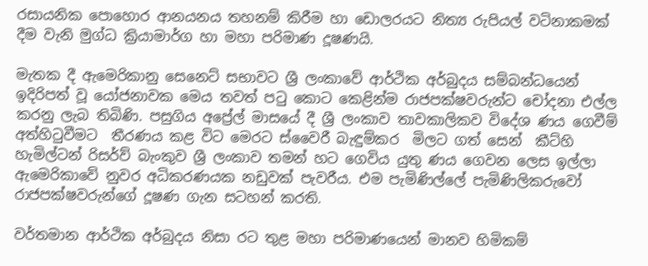රසායනික පොහොර ආනයනය තහනම් කිරීම හා ඩොලරයට නිත්‍ය රුපියල් වටිනාකමක් දීම වැනි මුග්ධ ක්‍රියාමාර්ග හා මහා පරිමාණ දූෂණයි.

මැතක දී ඇමෙරිකානු සෙනෙට් සභාවට ශ්‍රී ලංකාවේ ආර්ථික අර්බුදය සම්බන්ධයෙන් ඉදිරිපත් වූ යෝජනාවක මෙය තවත් පටු කොට කෙළින්ම රාජපක්ෂවරුන්ට චෝදනා එල්ල කරනු ලැබ තිබිණි. පසුගිය අප්‍රේල් මාසයේ දී ශ්‍රී ලංකාව තාවකාලිකව විදේශ ණය ගෙවීම් අත්හිටුවීමට  තීරණය කළ විට මෙරට ස්වෛරී බැඳුම්කර  මිලට ගත් සෙන්  කීට්හි හැමිල්ටන් රිසර්ව් බැංකුව ශ්‍රී ලංකාව තමන් හට ගෙවිය යුතු ණය ගෙවන ලෙස ඉල්ලා ඇමෙරිකාවේ නුවර අධිකරණයක නඩුවක් පැවරීය. එම පැමිණිල්ලේ පැමිණිලිකරුවෝ රාජපක්ෂවරුන්ගේ දූෂණ ගැන සටහන් කරති.

වර්තමාන ආර්ථික අර්බුදය නිසා රට තුළ මහා පරිමාණයෙන් මානව හිමිකම්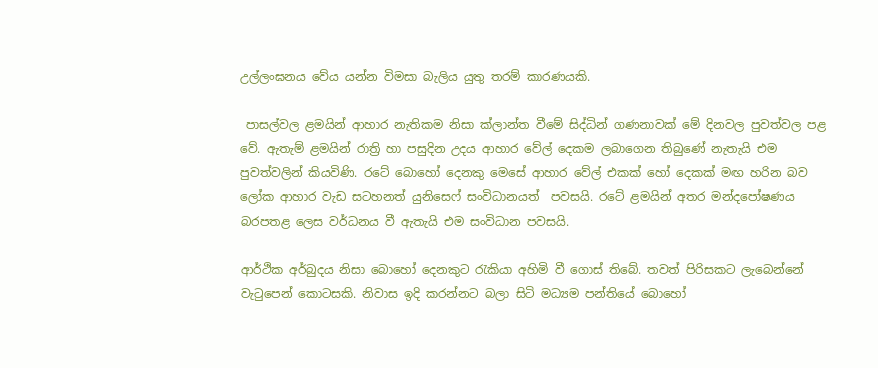උල්ලංඝනය වේය යන්න විමසා බැලිය යුතු තරම් කාරණයකි.

 පාසල්වල ළමයින් ආහාර නැතිකම නිසා ක්ලාන්ත වීමේ සිද්ධින් ගණනාවක් මේ දිනවල පුවත්වල පළ වේ. ඇතැම් ළමයින් රාත්‍රි හා පසුදින උදය ආහාර වේල් දෙකම ලබාගෙන තිබුණේ නැතැයි එම පුවත්වලින් කියවිණි. රටේ බොහෝ දෙනකු මෙසේ ආහාර වේල් එකක් හෝ දෙකක් මඟ හරින බව ලෝක ආහාර වැඩ සටහනත් යුනිසෙෆ් සංවිධානයත්  පවසයි. රටේ ළමයින් අතර මන්දපෝෂණය බරපතළ ලෙස වර්ධනය වී ඇතැයි එම සංවිධාන පවසයි.

ආර්ථික අර්බුදය නිසා බොහෝ දෙනකුට රැකියා අහිමි වී ගොස් තිබේ. තවත් පිරිසකට ලැබෙන්නේ වැටුපෙන් කොටසකි. නිවාස ඉදි කරන්නට බලා සිටි මධ්‍යම පන්තියේ බොහෝ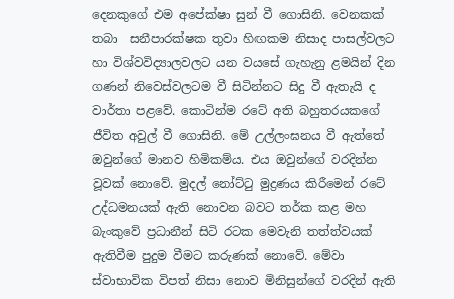දෙනකුගේ එම අපේක්ෂා සුන් වී ගොසිනි. වෙනකක් තබා  සනීපාරක්ෂක තුවා හිඟකම නිසාද පාසල්වලට හා විශ්වවිද්‍යාලවලට යන වයසේ ගැහැනු ළමයින් දින ගණන් නිවෙස්වලටම වී සිටින්නට සිදු වී ඇතැයි ද වාර්තා පළවේ. කොටින්ම රටේ අති බහුතරයකගේ ජීවිත අවුල් වී ගොසිනි. මේ උල්ලංඝනය වී ඇත්තේ ඔවුන්ගේ මානව හිමිකම්ය. එය ඔවුන්ගේ වරදින්න වූවක් නොවේ. මුදල් නෝට්ටු මුද්‍රණය කිරීමෙන් රටේ උද්ධමනයක් ඇති නොවන බවට තර්ක කළ මහ බැංකුවේ ප්‍රධානීන් සිටි රටක මෙවැනි තත්ත්වයක් ඇතිවීම පුදුම වීමට කරුණක් නොවේ. මේවා ස්වාභාවික විපත් නිසා නොව මිනිසුන්ගේ වරදින් ඇති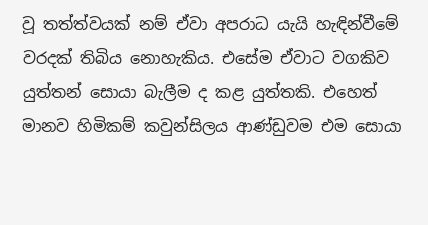වූ තත්ත්වයක් නම් ඒවා අපරාධ යැයි හැඳින්වීමේ වරදක් තිබිය නොහැකිය. එසේම ඒවාට වගකිව යුත්තන් සොයා බැලීම ද කළ යුත්තකි. එහෙත් මානව හිමිකම් කවුන්සිලය ආණ්ඩුවම එම සොයා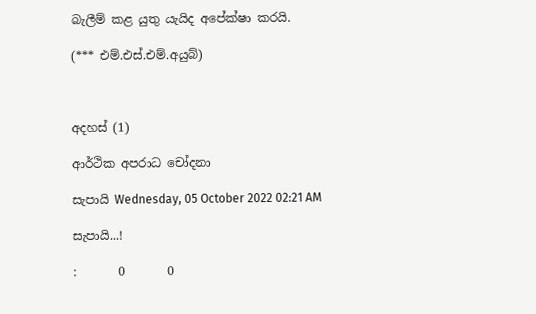බැලීම් කළ යුතු යැයිද අපේක්ෂා කරයි.

(*** එම්.එස්.එම්.අයුබ්)



අදහස් (1)

ආර්ථික අපරාධ චෝදනා

සැපායි Wednesday, 05 October 2022 02:21 AM

සැපායි...!

:       0       0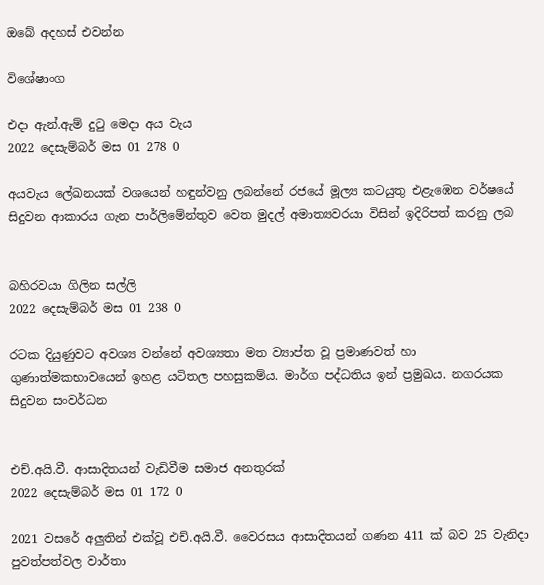ඔබේ අදහස් එවන්න

විශේෂාංග

එදා ඇන්.ඇම් දුටු මෙදා අය වැය
2022 දෙසැම්බර් මස 01 278 0

අයවැය ලේඛනයක් වශයෙන් හඳුන්වනු ලබන්නේ රජයේ මූල්‍ය කටයුතු එළැඹෙන වර්ෂයේ සිදුවන ආකාරය ගැන පාර්ලිමේන්තුව වෙත මුදල් අමාත්‍යවරයා විසින් ඉදිරිපත් කරනු ලබ


බහිරවයා ගිලින සල්ලි
2022 දෙසැම්බර් මස 01 238 0

රටක දියුණුවට අවශ්‍ය වන්නේ අවශ්‍යතා මත ව්‍යාප්ත වූ ප්‍රමාණවත් හා ගුණාත්මකභාවයෙන් ඉහළ යටිතල පහසුකම්ය. මාර්ග පද්ධතිය ඉන් ප්‍රමුඛය. නගරයක සිදුවන සංවර්ධන


එච්.අයි.වී. ආසාදිතයන් වැඩිවීම සමාජ අනතුරක්
2022 දෙසැම්බර් මස 01 172 0

2021 වසරේ අලුතින් එක්වූ එච්.අයි.වී. වෛරසය ආසාදිතයන් ගණන 411 ක් බව 25 වැනිදා පුවත්පත්වල වාර්තා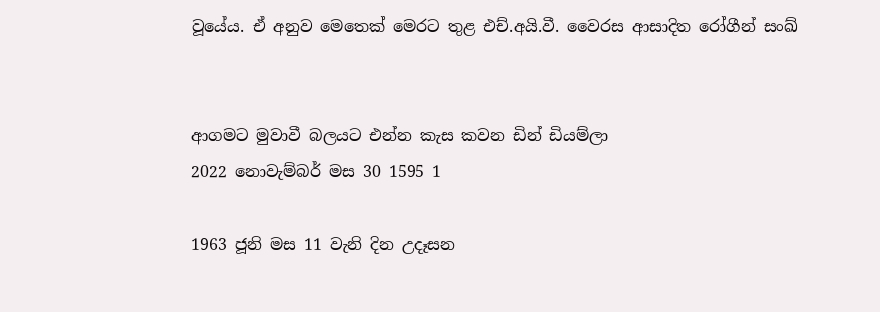වූයේය. ඒ අනුව මෙතෙක් මෙරට තුළ එච්.අයි.වී. වෛරස ආසාදිත රෝගීන් සංඛ්‍


ආගමට මුවාවී බලයට එන්න කැස කවන ඩින් ඩියම්ලා
2022 නොවැම්බර් මස 30 1595 1

1963 ජූනි මස 11 වැනි දින උදෑසන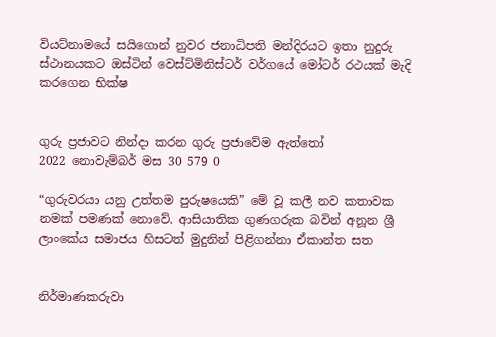වියට්නාමයේ සයිගොන් නුවර ජනාධිපති මන්දිරයට ඉතා නුදුරු ස්ථානයකට ඔස්ටින් වෙස්ට්මිනිස්ටර් වර්ගයේ මෝටර් රථයක් මැදි කරගෙන භික්ෂ


ගුරු ප්‍රජාවට නින්දා කරන ගුරු ප්‍රජාවේම ඇත්තෝ
2022 නොවැම්බර් මස 30 579 0

“ගුරුවරයා යනු උත්තම පුරුෂයෙකි” මේ වූ කලී නව කතාවක නමක් පමණක් නොවේ. ආසියාතික ගුණගරුක බවින් අනූන ශ්‍රී ලාංකේය සමාජය හිසටත් මුදුනින් පිළිගන්නා ඒකාන්ත සත


නිර්මාණකරුවා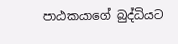පාඨකයාගේ බුද්ධියට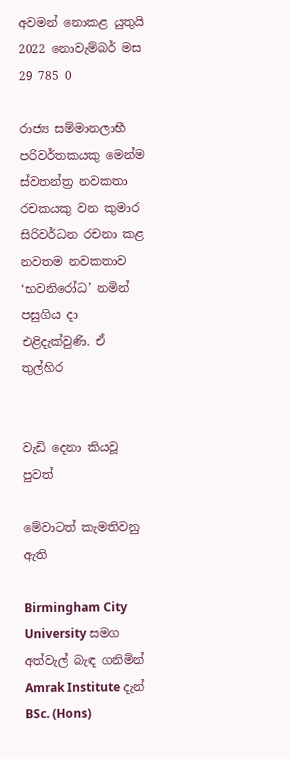අවමන් නොකළ යුතුයි
2022 නොවැම්බර් මස 29 785 0

රාජ්‍ය සම්මානලාභී පරිවර්තකයකු මෙන්ම ස්වතන්ත්‍ර නවකතා රචකයකු වන කුමාර සිරිවර්ධන රචනා කළ නවතම නවකතාව ‘භවනිරෝධ’ නමින් පසුගිය දා එළිදැක්වුණි. ඒ තුල්හිර


වැඩි දෙනා කියවූ පුවත්

මේවාටත් කැමතිවනු ඇති

Birmingham City University සමග අත්වැල් බැඳ ගනිමින් Amrak Institute දැන් BSc. (Hons)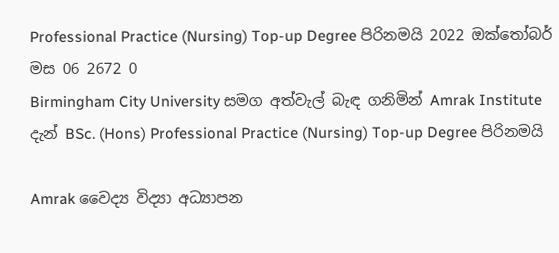Professional Practice (Nursing) Top-up Degree පිරිනමයි 2022 ඔක්තෝබර් මස 06 2672 0
Birmingham City University සමග අත්වැල් බැඳ ගනිමින් Amrak Institute දැන් BSc. (Hons) Professional Practice (Nursing) Top-up Degree පිරිනමයි

Amrak වෛද්‍ය විද්‍යා අධ්‍යාපන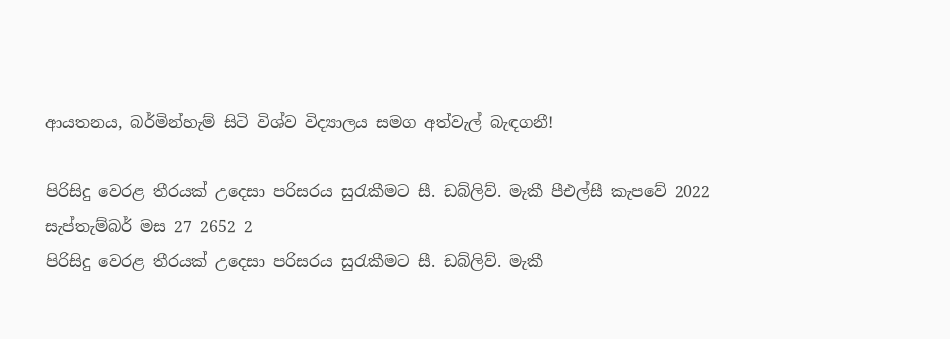ආයතනය, බර්මින්හැම් සිටි විශ්ව විද්‍යාලය සමග අත්වැල් බැඳගනී!

පිරිසිදු වෙරළ තීරයක් උදෙසා පරිසරය සුරැකීමට සී. ඩබ්ලිව්. මැකී පීඑල්සී කැපවේ 2022 සැප්තැම්බර් මස 27 2652 2
පිරිසිදු වෙරළ තීරයක් උදෙසා පරිසරය සුරැකීමට සී. ඩබ්ලිව්. මැකී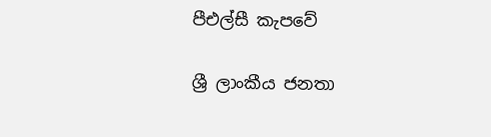පීඑල්සී කැපවේ

ශ්‍රී ලාංකීය ජනතා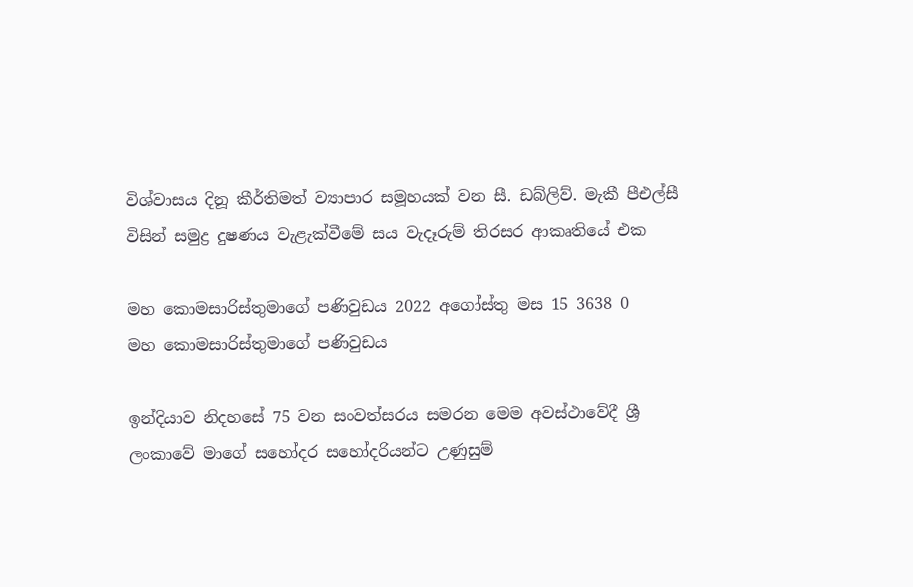විශ්වාසය දිනූ කීර්තිමත් ව්‍යාපාර සමූහයක් වන සී. ඩබ්ලිව්. මැකී පීඑල්සී විසින් සමුද්‍ර දුෂණය වැළැක්වීමේ සය වැදෑරුම් තිරසර ආකෘතියේ එක

මහ කොමසාරිස්තුමාගේ පණිවුඩය 2022 අගෝස්තු මස 15 3638 0
මහ කොමසාරිස්තුමාගේ පණිවුඩය

ඉන්දියාව නිදහසේ 75 වන සංවත්සරය සමරන මෙම අවස්ථාවේදී ශ්‍රී ලංකාවේ මාගේ සහෝදර සහෝදරියන්ට උණුසුම්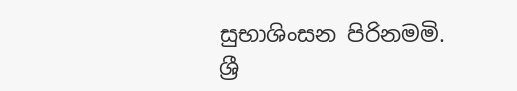සුභාශිංසන පිරිනමමි. ශ්‍රී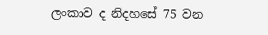ලංකාව ද නිදහසේ 75 වන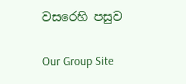වසරෙහි පසුව

Our Group Site